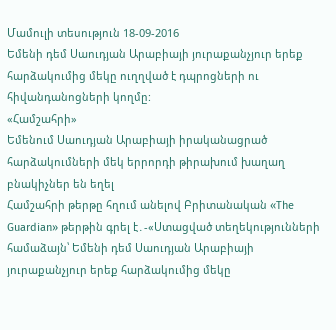Մամուլի տեսություն 18-09-2016
Եմենի դեմ Սաուդյան Արաբիայի յուրաքանչյուր երեք հարձակումից մեկը ուղղված է դպրոցների ու հիվանդանոցների կողմը:
«Համշահրի»
Եմենում Սաուդյան Արաբիայի իրականացրած հարձակումների մեկ երրորդի թիրախում խաղաղ բնակիչներ են եղել
Համշահրի թերթը հղում անելով Բրիտանական «The Guardian» թերթին գրել է․-«Ստացված տեղեկությունների համաձայն՝ Եմենի դեմ Սաուդյան Արաբիայի յուրաքանչյուր երեք հարձակումից մեկը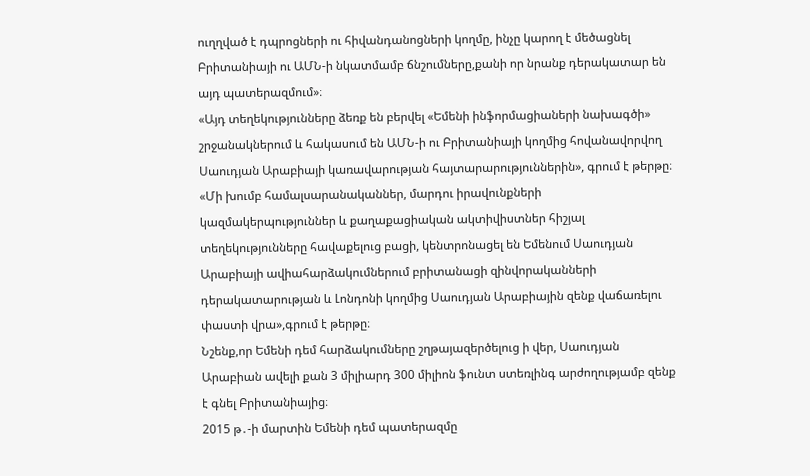ուղղված է դպրոցների ու հիվանդանոցների կողմը, ինչը կարող է մեծացնել Բրիտանիայի ու ԱՄՆ-ի նկատմամբ ճնշումները,քանի որ նրանք դերակատար են այդ պատերազմում»։
«Այդ տեղեկությունները ձեռք են բերվել «Եմենի ինֆորմացիաների նախագծի» շրջանակներում և հակասում են ԱՄՆ-ի ու Բրիտանիայի կողմից հովանավորվող Սաուդյան Արաբիայի կառավարության հայտարարություններին», գրում է թերթը։
«Մի խումբ համալսարանականներ, մարդու իրավունքների կազմակերպություններ և քաղաքացիական ակտիվիստներ հիշյալ տեղեկությունները հավաքելուց բացի, կենտրոնացել են Եմենում Սաուդյան Արաբիայի ավիահարձակումներում բրիտանացի զինվորականների դերակատարության և Լոնդոնի կողմից Սաուդյան Արաբիային զենք վաճառելու փաստի վրա»,գրում է թերթը։
Նշենք,որ Եմենի դեմ հարձակումները շղթայազերծելուց ի վեր, Սաուդյան Արաբիան ավելի քան 3 միլիարդ 300 միլիոն ֆունտ ստեռլինգ արժողությամբ զենք է գնել Բրիտանիայից։
2015 թ․-ի մարտին Եմենի դեմ պատերազմը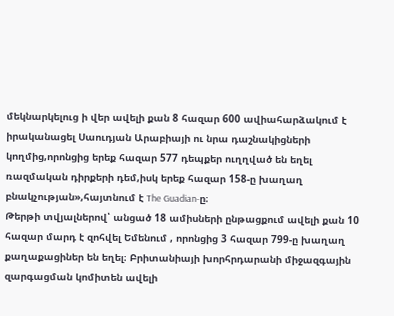մեկնարկելուց ի վեր ավելի քան 8 հազար 600 ավիահարձակում է իրականացել Սաուդյան Արաբիայի ու նրա դաշնակիցների կողմից,որոնցից երեք հազար 577 դեպքեր ուղղված են եղել ռազմական դիրքերի դեմ,իսկ երեք հազար 158-ը խաղաղ բնակչության»,հայտնում է The Guadian-ը։
Թերթի տվյալներով՝ անցած 18 ամիսների ընթացքում ավելի քան 10 հազար մարդ է զոհվել Եմենում , որոնցից 3 հազար 799-ը խաղաղ քաղաքացիներ են եղել։ Բրիտանիայի խորհրդարանի միջազգային զարգացման կոմիտեն ավելի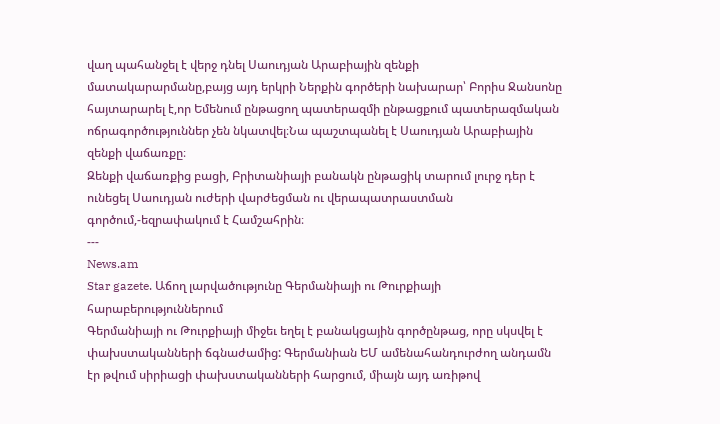վաղ պահանջել է վերջ դնել Սաուդյան Արաբիային զենքի մատակարարմանը,բայց այդ երկրի Ներքին գործերի նախարար՝ Բորիս Ջանսոնը հայտարարել է,որ Եմենում ընթացող պատերազմի ընթացքում պատերազմական ոճրագործություններ չեն նկատվել։Նա պաշտպանել է Սաուդյան Արաբիային զենքի վաճառքը։
Զենքի վաճառքից բացի, Բրիտանիայի բանակն ընթացիկ տարում լուրջ դեր է ունեցել Սաուդյան ուժերի վարժեցման ու վերապատրաստման գործում,-եզրափակում է Համշահրին։
---
News.am
Star gazete. Աճող լարվածությունը Գերմանիայի ու Թուրքիայի հարաբերություններում
Գերմանիայի ու Թուրքիայի միջեւ եղել է բանակցային գործընթաց, որը սկսվել է փախստականների ճգնաժամից: Գերմանիան ԵՄ ամենահանդուրժող անդամն էր թվում սիրիացի փախստականների հարցում, միայն այդ առիթով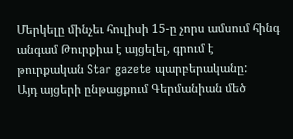Մերկելը մինչեւ հուլիսի 15-ը չորս ամսում հինգ անգամ Թուրքիա է այցելել, գրում է թուրքական Star gazete պարբերականը:
Այդ այցերի ընթացքում Գերմանիան մեծ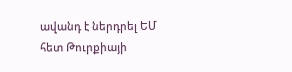ավանդ է ներդրել ԵՄ հետ Թուրքիայի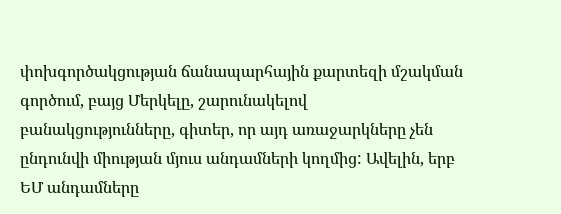փոխգործակցության ճանապարհային քարտեզի մշակման գործում, բայց Մերկելը, շարունակելով բանակցությունները, գիտեր, որ այդ առաջարկները չեն ընդունվի միության մյուս անդամների կողմից: Ավելին, երբ ԵՄ անդամները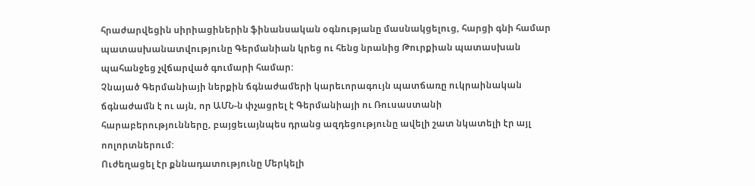հրաժարվեցին սիրիացիներին ֆինանսական օգնությանը մասնակցելուց, հարցի գնի համար պատասխանատվությունը Գերմանիան կրեց ու հենց նրանից Թուրքիան պատասխան պահանջեց չվճարված գումարի համար:
Չնայած Գերմանիայի ներքին ճգնաժամերի կարեւորագույն պատճառը ուկրաինական ճգնաժամն է ու այն, որ ԱՄՆ-ն փչացրել է Գերմանիայի ու Ռուսաստանի հարաբերությունները, բայցեւայնպես դրանց ազդեցությունը ավելի շատ նկատելի էր այլ ոոլորտներում:
Ուժեղացել էր քննադատությունը Մերկելի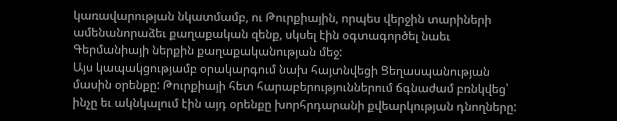կառավարության նկատմամբ, ու Թուրքիային, որպես վերջին տարիների ամենանորաձեւ քաղաքական զենք, սկսել էին օգտագործել նաեւ Գերմանիայի ներքին քաղաքականության մեջ:
Այս կապակցությամբ օրակարգում նախ հայտնվեցի Ցեղասպանության մասին օրենքը: Թուրքիայի հետ հարաբերություններում ճգնաժամ բռնկվեց՝ ինչը եւ ակնկալում էին այդ օրենքը խորհրդարանի քվեարկության դնողները: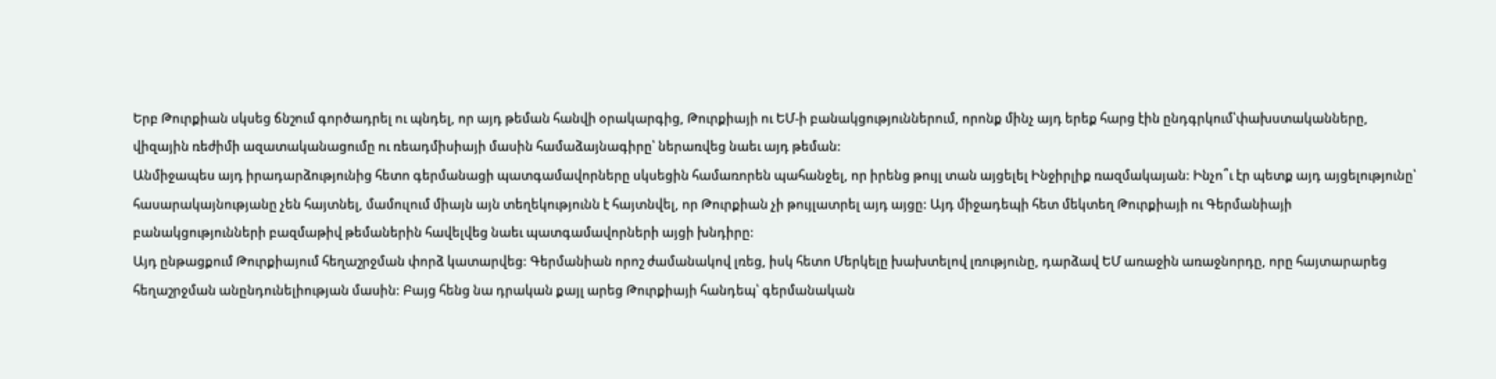Երբ Թուրքիան սկսեց ճնշում գործադրել ու պնդել, որ այդ թեման հանվի օրակարգից, Թուրքիայի ու ԵՄ-ի բանակցություններում, որոնք մինչ այդ երեք հարց էին ընդգրկում՝փախստականները, վիզային ռեժիմի ազատականացումը ու ռեադմիսիայի մասին համաձայնագիրը՝ ներառվեց նաեւ այդ թեման:
Անմիջապես այդ իրադարձությունից հետո գերմանացի պատգամավորները սկսեցին համառորեն պահանջել, որ իրենց թույլ տան այցելել Ինջիրլիք ռազմակայան: Ինչո՞ւ էր պետք այդ այցելությունը՝ հասարակայնությանը չեն հայտնել, մամուլում միայն այն տեղեկությունն է հայտնվել, որ Թուրքիան չի թույլատրել այդ այցը: Այդ միջադեպի հետ մեկտեղ Թուրքիայի ու Գերմանիայի բանակցությունների բազմաթիվ թեմաներին հավելվեց նաեւ պատգամավորների այցի խնդիրը:
Այդ ընթացքում Թուրքիայում հեղաշրջման փորձ կատարվեց: Գերմանիան որոշ ժամանակով լռեց, իսկ հետո Մերկելը խախտելով լռությունը, դարձավ ԵՄ առաջին առաջնորդը, որը հայտարարեց հեղաշրջման անընդունելիության մասին: Բայց հենց նա դրական քայլ արեց Թուրքիայի հանդեպ՝ գերմանական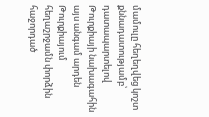մամուլը հեղեղվեց կոշտ քննադատությամբ՝ դատապարտելով Թուրքիայի նախագահին այս անգամ արդեն Թուրքիայում հեղաշրջամն փորձին հաջորդած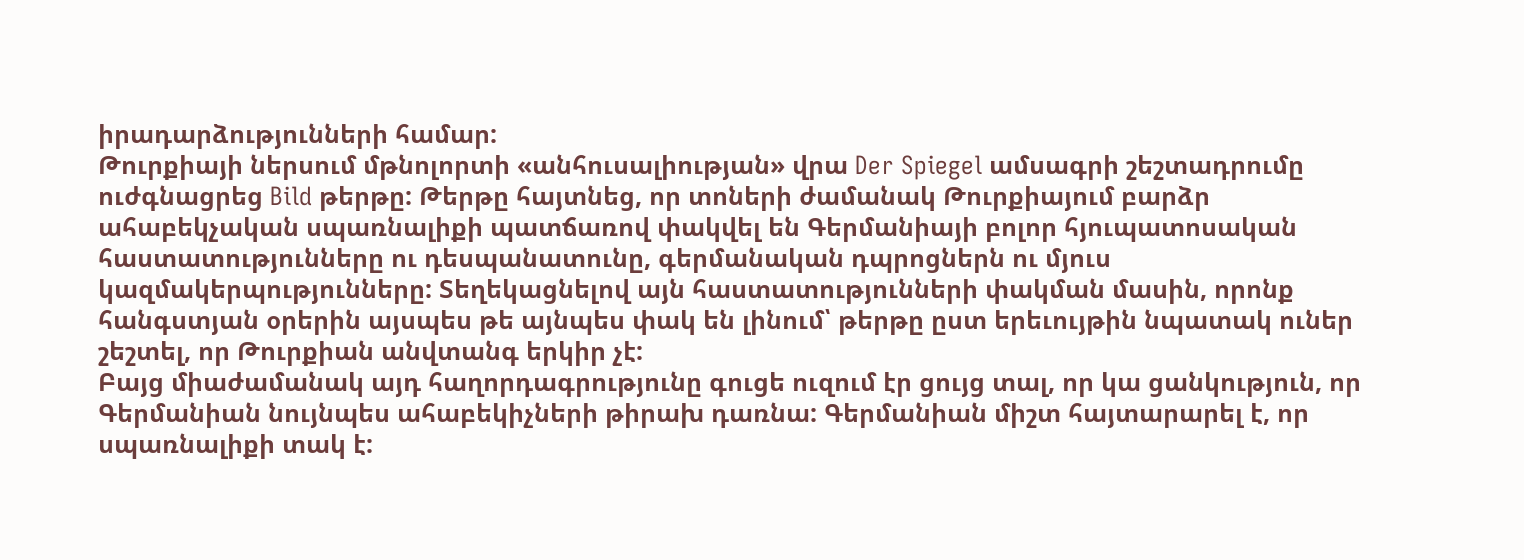իրադարձությունների համար:
Թուրքիայի ներսում մթնոլորտի «անհուսալիության» վրա Der Spiegel ամսագրի շեշտադրումը ուժգնացրեց Bild թերթը: Թերթը հայտնեց, որ տոների ժամանակ Թուրքիայում բարձր ահաբեկչական սպառնալիքի պատճառով փակվել են Գերմանիայի բոլոր հյուպատոսական հաստատությունները ու դեսպանատունը, գերմանական դպրոցներն ու մյուս կազմակերպությունները: Տեղեկացնելով այն հաստատությունների փակման մասին, որոնք հանգստյան օրերին այսպես թե այնպես փակ են լինում՝ թերթը ըստ երեւույթին նպատակ ուներ շեշտել, որ Թուրքիան անվտանգ երկիր չէ:
Բայց միաժամանակ այդ հաղորդագրությունը գուցե ուզում էր ցույց տալ, որ կա ցանկություն, որ Գերմանիան նույնպես ահաբեկիչների թիրախ դառնա: Գերմանիան միշտ հայտարարել է, որ սպառնալիքի տակ է: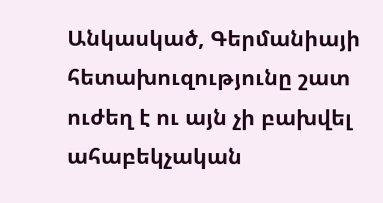Անկասկած, Գերմանիայի հետախուզությունը շատ ուժեղ է ու այն չի բախվել ահաբեկչական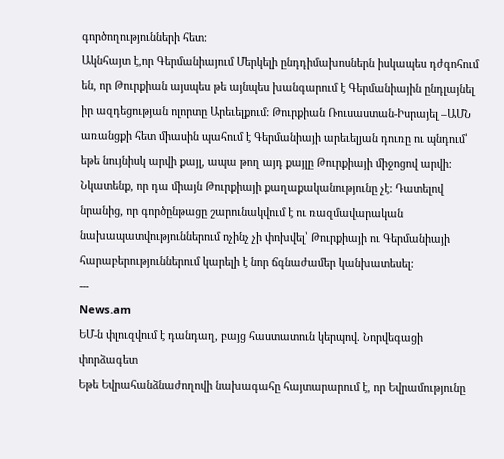գործողությունների հետ:
Ակնհայտ է,որ Գերմանիայում Մերկելի ընդդիմախոսներն իսկապես դժգոհում են, որ Թուրքիան այսպես թե այնպես խանգարում է Գերմանիային ընդլայնել իր ազդեցության ոլորտը Արեւելքում: Թուրքիան Ռուսաստան-Իսրայել –ԱՄՆ առանցքի հետ միասին պահում է Գերմանիայի արեւելյան դուռը ու պնդում՝ եթե նույնիսկ արվի քայլ, ապա թող այդ քայլը Թուրքիայի միջոցով արվի:
Նկատենք, որ դա միայն Թուրքիայի քաղաքականությունը չէ: Դատելով նրանից, որ գործընթացը շարունակվում է ու ռազմավարական նախապատվություններում ոչինչ չի փոխվել՝ Թուրքիայի ու Գերմանիայի հարաբերություններում կարելի է նոր ճգնաժամեր կանխատեսել:
---
News.am
ԵՄ-ն փլուզվում է դանդաղ, բայց հաստատուն կերպով. Նորվեգացի փորձագետ
Եթե Եվրահանձնաժողովի նախագահը հայտարարում է, որ Եվրամությունը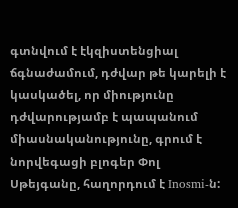գտնվում է էկզիստենցիալ ճգնաժամում, դժվար թե կարելի է կասկածել, որ միությունը դժվարությամբ է պապանում միասնականությունը, գրում է նորվեգացի բլոգեր Փոլ Սթեյգանը, հաղորդում է Inosmi-ն: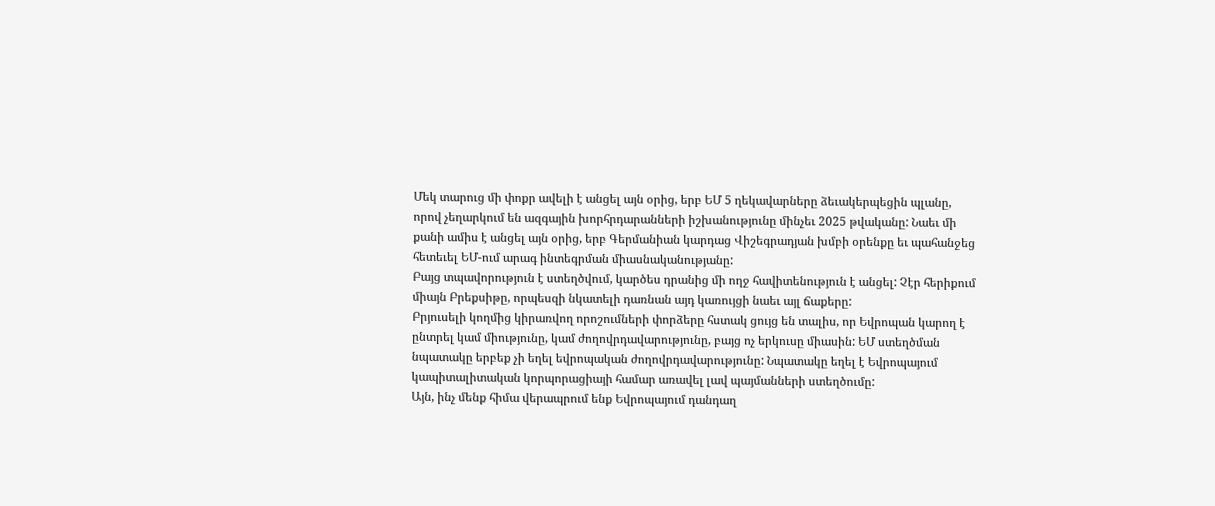Մեկ տարուց մի փոքր ավելի է անցել այն օրից, երբ ԵՄ 5 ղեկավարները ձեւակերպեցին պլանը, որով չեղարկում են ազգային խորհրդարանների իշխանությունը մինչեւ 2025 թվականը: Նաեւ մի քանի ամիս է անցել այն օրից, երբ Գերմանիան կարդաց Վիշեգրադյան խմբի օրենքը եւ պահանջեց հետեւել ԵՄ-ում արագ ինտեգրման միասնականությանը:
Բայց տպավորություն է ստեղծվում, կարծես դրանից մի ողջ հավիտենություն է անցել: Չէր հերիքում միայն Բրեքսիթը, որպեսզի նկատելի դառնան այդ կառույցի նաեւ այլ ճաքերը:
Բրյուսելի կողմից կիրառվող որոշումների փորձերը հստակ ցույց են տալիս, որ Եվրոպան կարող է ընտրել կամ միությունը, կամ ժողովրդավարությունը, բայց ոչ երկուսը միասին: ԵՄ ստեղծման նպատակը երբեք չի եղել եվրոպական ժողովրդավարությունը: Նպատակը եղել է Եվրոպայում կապիտալիտական կորպորացիայի համար առավել լավ պայմանների ստեղծումը:
Այն, ինչ մենք հիմա վերապրում ենք Եվրոպայում դանդաղ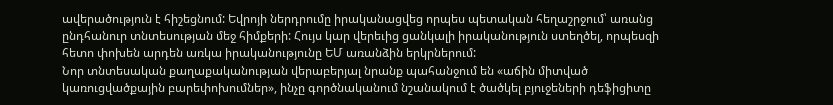ավերածություն է հիշեցնում: Եվրոյի ներդրումը իրականացվեց որպես պետական հեղաշրջում՝ առանց ընդհանուր տնտեսության մեջ հիմքերի: Հույս կար վերեւից ցանկալի իրականություն ստեղծել, որպեսզի հետո փոխեն արդեն առկա իրականությունը ԵՄ առանձին երկրներում:
Նոր տնտեսական քաղաքականության վերաբերյալ նրանք պահանջում են «աճին միտված կառուցվածքային բարեփոխումներ», ինչը գործնականում նշանակում է ծածկել բյուջեների դեֆիցիտը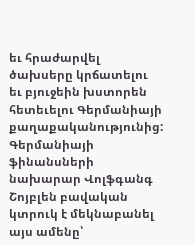եւ հրաժարվել ծախսերը կրճատելու եւ բյուջեին խստորեն հետեւելու Գերմանիայի քաղաքականությունից:
Գերմանիայի ֆինանսների նախարար Վոլֆգանգ Շոյբլեն բավական կտրուկ է մեկնաբանել այս ամենը՝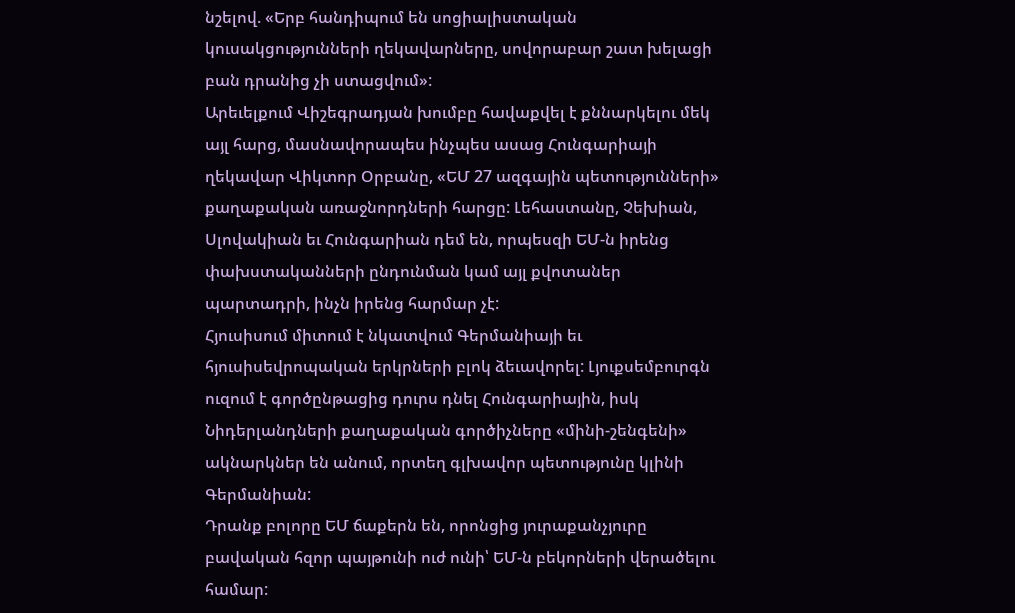նշելով. «Երբ հանդիպում են սոցիալիստական կուսակցությունների ղեկավարները, սովորաբար շատ խելացի բան դրանից չի ստացվում»:
Արեւելքում Վիշեգրադյան խումբը հավաքվել է քննարկելու մեկ այլ հարց, մասնավորապես ինչպես ասաց Հունգարիայի ղեկավար Վիկտոր Օրբանը, «ԵՄ 27 ազգային պետությունների» քաղաքական առաջնորդների հարցը: Լեհաստանը, Չեխիան, Սլովակիան եւ Հունգարիան դեմ են, որպեսզի ԵՄ-ն իրենց փախստականների ընդունման կամ այլ քվոտաներ պարտադրի, ինչն իրենց հարմար չէ:
Հյուսիսում միտում է նկատվում Գերմանիայի եւ հյուսիսեվրոպական երկրների բլոկ ձեւավորել: Լյուքսեմբուրգն ուզում է գործընթացից դուրս դնել Հունգարիային, իսկ Նիդերլանդների քաղաքական գործիչները «մինի-շենգենի» ակնարկներ են անում, որտեղ գլխավոր պետությունը կլինի Գերմանիան:
Դրանք բոլորը ԵՄ ճաքերն են, որոնցից յուրաքանչյուրը բավական հզոր պայթունի ուժ ունի՝ ԵՄ-ն բեկորների վերածելու համար: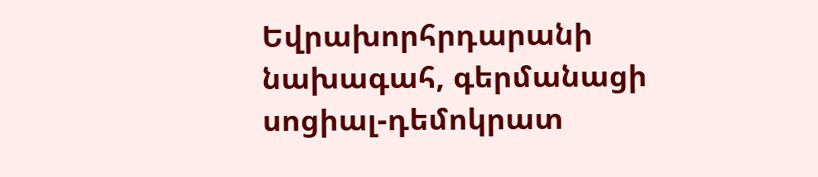Եվրախորհրդարանի նախագահ, գերմանացի սոցիալ-դեմոկրատ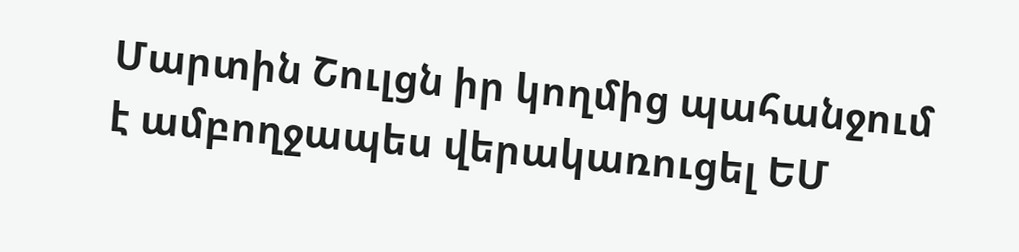Մարտին Շուլցն իր կողմից պահանջում է ամբողջապես վերակառուցել ԵՄ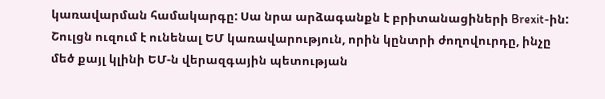կառավարման համակարգը: Սա նրա արձագանքն է բրիտանացիների Brexit-ին: Շուլցն ուզում է ունենալ ԵՄ կառավարություն, որին կընտրի ժողովուրդը, ինչը մեծ քայլ կլինի ԵՄ-ն վերազգային պետության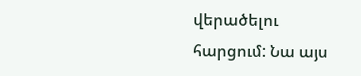վերածելու հարցում: Նա այս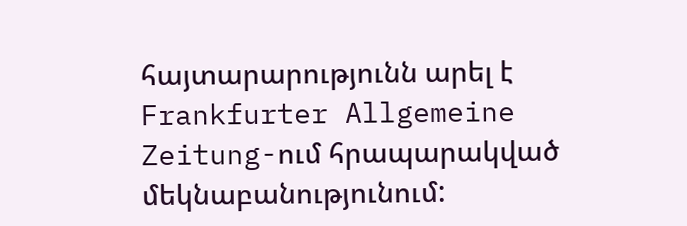հայտարարությունն արել է Frankfurter Allgemeine Zeitung-ում հրապարակված մեկնաբանությունում: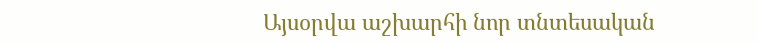Այսօրվա աշխարհի նոր տնտեսական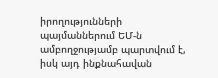իրողությունների պայմաններում ԵՄ-ն ամբողջությամբ պարտվում է, իսկ այդ ինքնահավան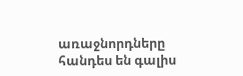առաջնորդները հանդես են գալիս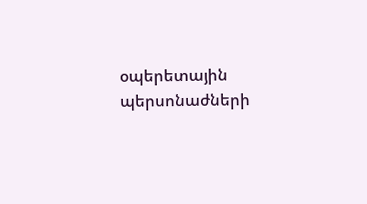օպերետային պերսոնաժների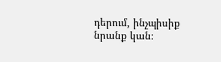դերում, ինչպիսիք նրանք կան։